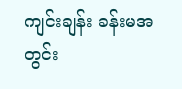ကျင်းချန်း ခန်းမအတွင်း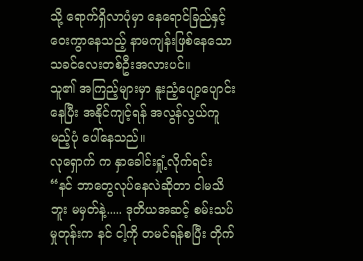သို့ ရောက်ရှိလာပုံမှာ နေရောင်ခြည်နှင့် ဝေးကွာနေသည့် နာမကျန်းဖြစ်နေသော သခင်လေးတစ်ဦးအလားပင်။
သူ၏ အကြည့်များမှာ နူးညံ့ပျော့ပျောင်းနေပြီး အနိုင်ကျင့်ရန် အလွန်လွယ်ကူမည့်ပုံ ပေါ်နေသည်။
လုရှောက် က နှာခေါင်းရှုံ့လိုက်ရင်း
“နင် ဘာတွေလုပ်နေလဲဆိုတာ ငါမသိဘူး မမှတ်နဲ့..... ဒုတိယအဆင့် စမ်းသပ်မှုတုန်းက နင် ငါ့ကို တမင်ရန်စပြီး တိုက်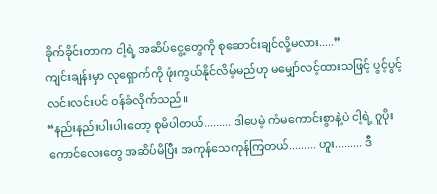ခိုက်ခိုင်းတာက ငါ့ရဲ့ အဆိပ်ငွေ့တွေကို စုဆောင်းချင်လို့မလား.....”
ကျင်းချန်းမှာ လုရှောက်ကို ဖုံးကွယ်နိုင်လိမ့်မည်ဟု မမျှော်လင့်ထားသဖြင့် ပွင့်ပွင့်လင်းလင်းပင် ဝန်ခံလိုက်သည်။
“နည်းနည်းပါးပါးတော့ စုမိပါတယ်......... ဒါပေမဲ့ ကံမကောင်းစွာနဲ့ပဲ ငါ့ရဲ့ ဂူပိုးကောင်လေးတွေ အဆိပ်မိပြီး အကုန်သေကုန်ကြတယ်......... ဟူး......... ဒီ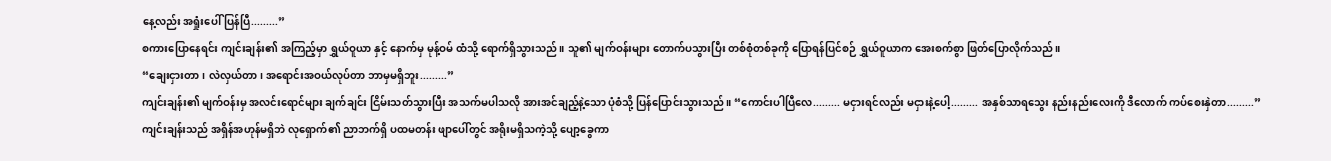နေ့လည်း အရှုံးပေါ်ပြန်ပြီ.........”
စကားပြောနေရင်း ကျင်းချန်း၏ အကြည့်မှာ ရွှယ်ဝူယာ နှင့် နောက်မှ မုန့်ဝမ် ထံသို့ ရောက်ရှိသွားသည်။ သူ၏ မျက်ဝန်းများ တောက်ပသွားပြီး တစ်စုံတစ်ခုကို ပြောရန်ပြင်စဉ် ရွှယ်ဝူယာက အေးစက်စွာ ဖြတ်ပြောလိုက်သည်။
“ချေးငှားတာ၊ လဲလှယ်တာ၊ အရောင်းအဝယ်လုပ်တာ ဘာမှမရှိဘူး.........”
ကျင်းချန်း၏ မျက်ဝန်းမှ အလင်းရောင်များ ချက်ချင်း ငြိမ်းသတ်သွားပြီး အသက်မပါသလို အားအင်ချည့်နဲ့သော ပုံစံသို့ ပြန်ပြောင်းသွားသည်။ “ကောင်းပါပြီလေ......... မငှားရင်လည်း မငှားနဲ့ပေါ့......... အနှစ်သာရသွေး နည်းနည်းလေးကို ဒီလောက် ကပ်စေးနှဲတာ.........”
ကျင်းချန်းသည် အရှိန်အဟုန်မရှိဘဲ လုရှောက်၏ ညာဘက်ရှိ ပထမတန်း ဖျာပေါ်တွင် အရိုးမရှိသကဲ့သို့ ပျော့ခွေကာ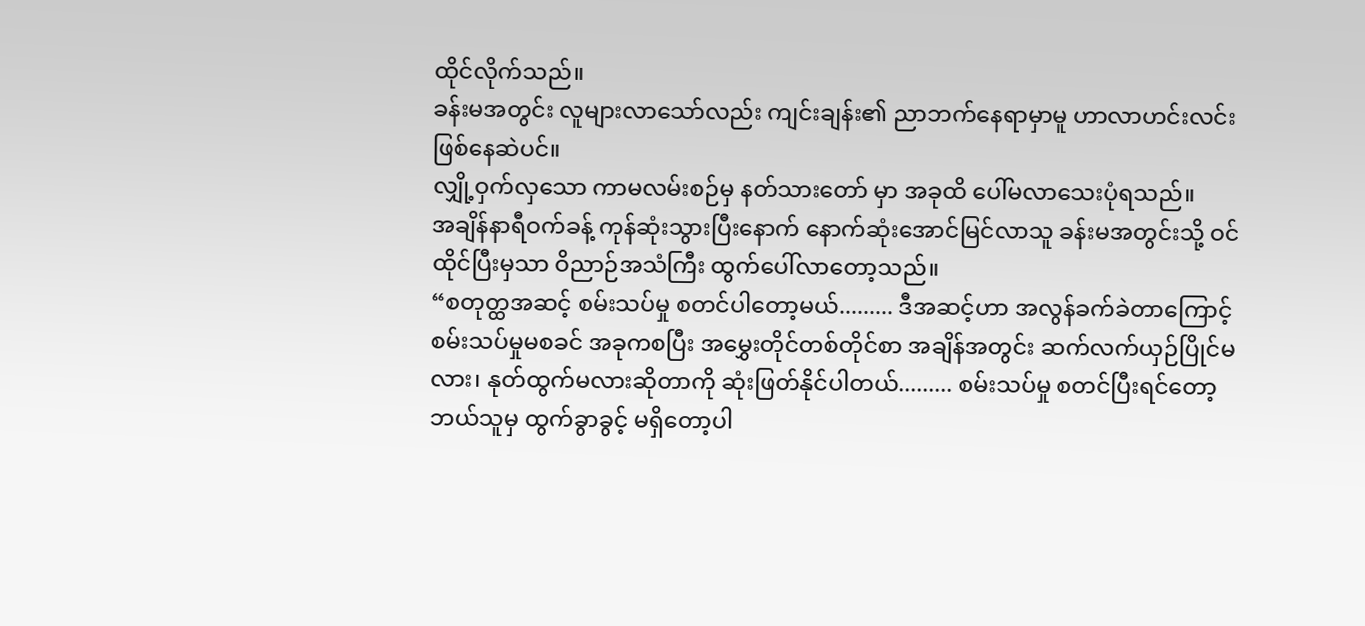ထိုင်လိုက်သည်။
ခန်းမအတွင်း လူများလာသော်လည်း ကျင်းချန်း၏ ညာဘက်နေရာမှာမူ ဟာလာဟင်းလင်း ဖြစ်နေဆဲပင်။
လျှို့ဝှက်လှသော ကာမလမ်းစဉ်မှ နတ်သားတော် မှာ အခုထိ ပေါ်မလာသေးပုံရသည်။
အချိန်နာရီဝက်ခန့် ကုန်ဆုံးသွားပြီးနောက် နောက်ဆုံးအောင်မြင်လာသူ ခန်းမအတွင်းသို့ ဝင်ထိုင်ပြီးမှသာ ဝိညာဉ်အသံကြီး ထွက်ပေါ်လာတော့သည်။
“စတုတ္ထအဆင့် စမ်းသပ်မှု စတင်ပါတော့မယ်......... ဒီအဆင့်ဟာ အလွန်ခက်ခဲတာကြောင့် စမ်းသပ်မှုမစခင် အခုကစပြီး အမွှေးတိုင်တစ်တိုင်စာ အချိန်အတွင်း ဆက်လက်ယှဉ်ပြိုင်မလား၊ နုတ်ထွက်မလားဆိုတာကို ဆုံးဖြတ်နိုင်ပါတယ်......... စမ်းသပ်မှု စတင်ပြီးရင်တော့ ဘယ်သူမှ ထွက်ခွာခွင့် မရှိတော့ပါ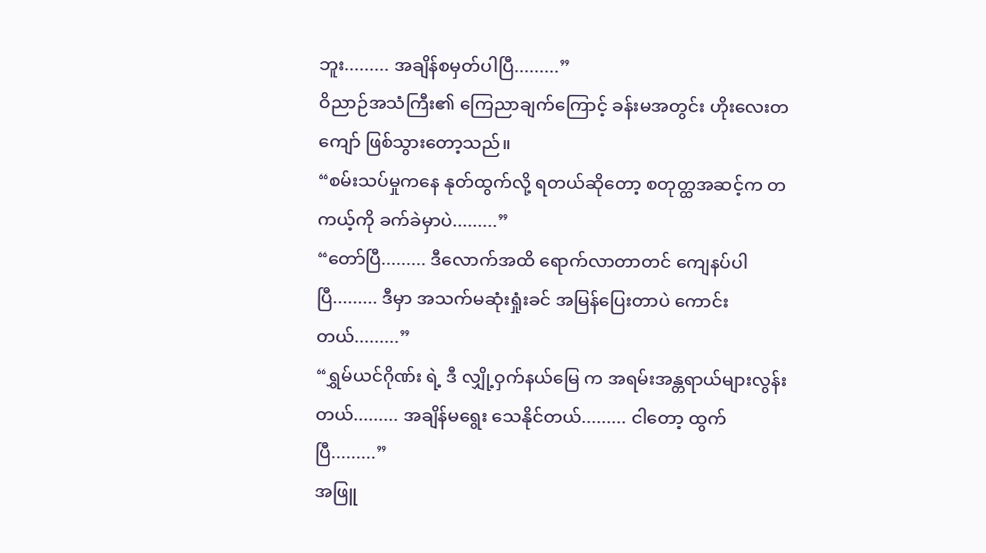ဘူး......... အချိန်စမှတ်ပါပြီ.........”
ဝိညာဉ်အသံကြီး၏ ကြေညာချက်ကြောင့် ခန်းမအတွင်း ဟိုးလေးတကျော် ဖြစ်သွားတော့သည်။
“စမ်းသပ်မှုကနေ နုတ်ထွက်လို့ ရတယ်ဆိုတော့ စတုတ္ထအဆင့်က တကယ့်ကို ခက်ခဲမှာပဲ.........”
“တော်ပြီ......... ဒီလောက်အထိ ရောက်လာတာတင် ကျေနပ်ပါပြီ......... ဒီမှာ အသက်မဆုံးရှုံးခင် အမြန်ပြေးတာပဲ ကောင်းတယ်.........”
“ရွှမ်ယင်ဂိုဏ်း ရဲ့ ဒီ လျှို့ဝှက်နယ်မြေ က အရမ်းအန္တရာယ်များလွန်းတယ်......... အချိန်မရွေး သေနိုင်တယ်......... ငါတော့ ထွက်ပြီ.........”
အဖြူ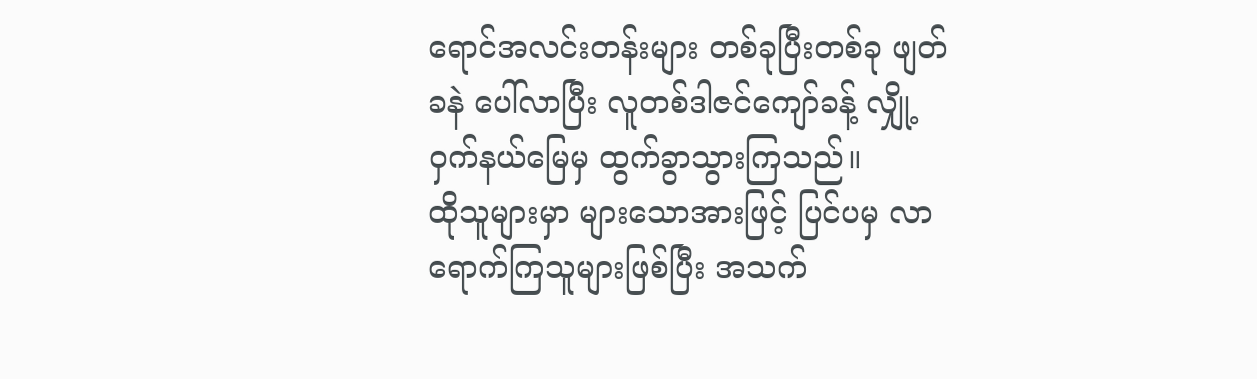ရောင်အလင်းတန်းများ တစ်ခုပြီးတစ်ခု ဖျတ်ခနဲ ပေါ်လာပြီး လူတစ်ဒါဇင်ကျော်ခန့် လျှို့ဝှက်နယ်မြေမှ ထွက်ခွာသွားကြသည်။
ထိုသူများမှာ များသောအားဖြင့် ပြင်ပမှ လာရောက်ကြသူများဖြစ်ပြီး အသက်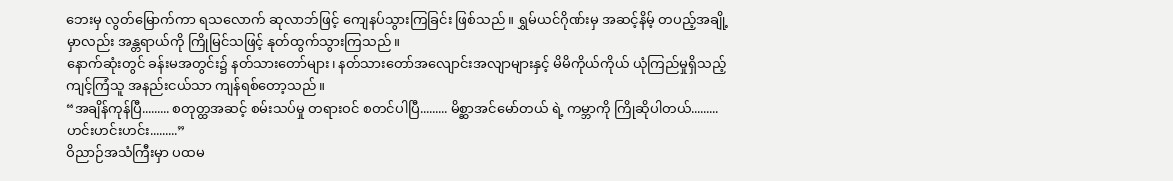ဘေးမှ လွတ်မြောက်ကာ ရသလောက် ဆုလာဘ်ဖြင့် ကျေနပ်သွားကြခြင်း ဖြစ်သည်။ ရွှမ်ယင်ဂိုဏ်းမှ အဆင့်နိမ့် တပည့်အချို့မှာလည်း အန္တရာယ်ကို ကြိုမြင်သဖြင့် နုတ်ထွက်သွားကြသည်။
နောက်ဆုံးတွင် ခန်းမအတွင်း၌ နတ်သားတော်များ၊ နတ်သားတော်အလျောင်းအလျာများနှင့် မိမိကိုယ်ကိုယ် ယုံကြည်မှုရှိသည့် ကျင့်ကြံသူ အနည်းငယ်သာ ကျန်ရစ်တော့သည်။
“အချိန်ကုန်ပြီ......... စတုတ္ထအဆင့် စမ်းသပ်မှု တရားဝင် စတင်ပါပြီ......... မိစ္ဆာအင်မော်တယ် ရဲ့ ကမ္ဘာကို ကြိုဆိုပါတယ်......... ဟင်းဟင်းဟင်း.........”
ဝိညာဉ်အသံကြီးမှာ ပထမ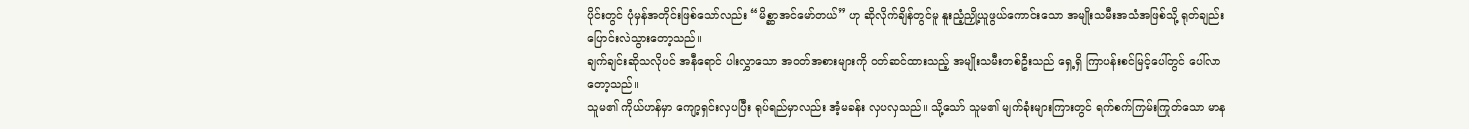ပိုင်းတွင် ပုံမှန်အတိုင်းဖြစ်သော်လည်း “မိစ္ဆာအင်မော်တယ်” ဟု ဆိုလိုက်ချိန်တွင်မူ နူးညံ့ညှို့ယူဖွယ်ကောင်းသော အမျိုးသမီးအသံအဖြစ်သို့ ရုတ်ချည်း ပြောင်းလဲသွားတော့သည်။
ချက်ချင်းဆိုသလိုပင် အနီရောင် ပါးလွှာသော အဝတ်အစားများကို ဝတ်ဆင်ထားသည့် အမျိုးသမီးတစ်ဦးသည် ရှေ့ရှိ ကြာပန်းစင်မြင့်ပေါ်တွင် ပေါ်လာတော့သည်။
သူမ၏ ကိုယ်ဟန်မှာ ကျော့ရှင်းလှပပြီး ရုပ်ရည်မှာလည်း အံ့မခန်း လှပလှသည်။ သို့သော် သူမ၏ မျက်ခုံးများကြားတွင် ရက်စက်ကြမ်းကြုတ်သော မာန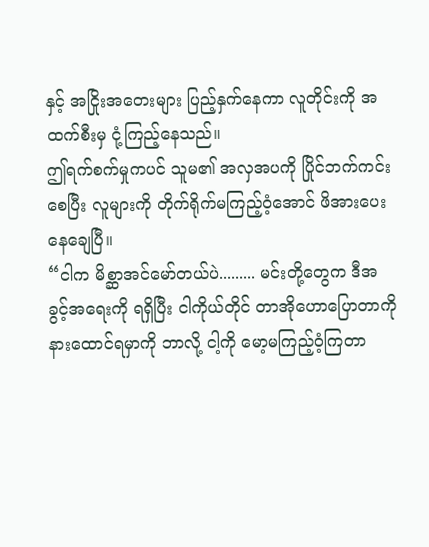နှင့် အငြိုးအတေးများ ပြည့်နှက်နေကာ လူတိုင်းကို အထက်စီးမှ ငုံ့ကြည့်နေသည်။
ဤရက်စက်မှုကပင် သူမ၏ အလှအပကို ပြိုင်ဘက်ကင်းစေပြီး လူများကို တိုက်ရိုက်မကြည့်ဝံ့အောင် ဖိအားပေးနေချေပြီ။
“ငါက မိစ္ဆာအင်မော်တယ်ပဲ......... မင်းတို့တွေက ဒီအခွင့်အရေးကို ရရှိပြီး ငါကိုယ်တိုင် တာအိုဟောပြောတာကို နားထောင်ရမှာကို ဘာလို့ ငါ့ကို မော့မကြည့်ဝံ့ကြတာ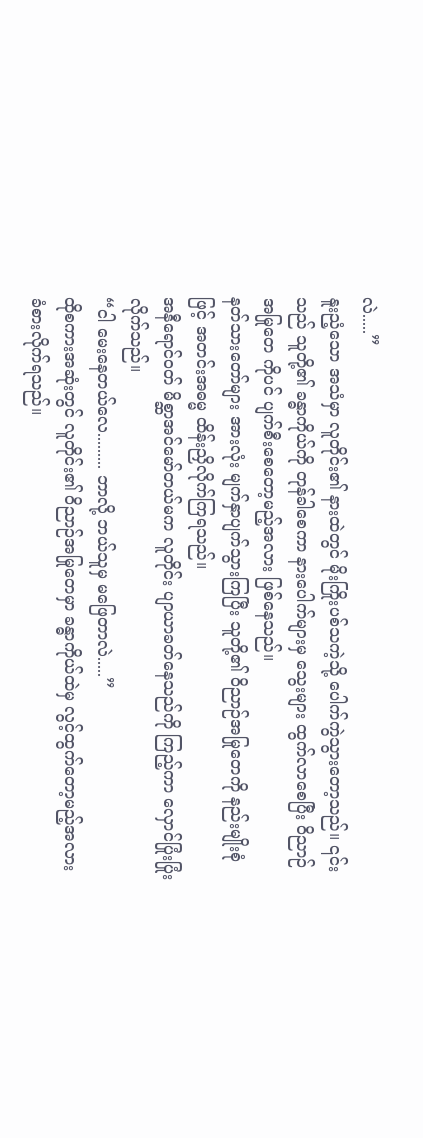လဲ.....”
နူးညံ့သော အသံမှာ လူတိုင်း၏ နားထဲတွင် မိုးကြိုးပစ်သကဲ့သို့ ပေါက်ကွဲသွားတော့သည်။ ၎င်းသည် သူတို့၏ ခန္ဓာကိုယ်ကို တုန်ခါစေကာ နားပေါက်များမှ သွေးများ ထွက်လာစေပြီး ဝိညာဉ်အမြုတေ ကိုပင် ပျက်စီးစေတော့မည့်အလား ဖြစ်နေသည်။
နတ်သားတော်များ အားလုံး မျက်နှာပျက်သွားကြပြီး သူတို့၏ ဝိညာဉ်အမြုတေကို နည်းမျိုးစုံဖြင့် အတင်းအဓမ္မ ထိန်းညှိလိုက်ကြရသည်။
အနီရောင်ဝတ် မိစ္ဆာအင်မော်တယ်မက လူတိုင်း ပျာယာခတ်နေသည်ကို ကြည့်ကာ လှောင်ပြုံးပြုံးလိုက်သည်။
“ငါ မေးနေတယ်လေ......... ဘာလို့ ဘယ်သူမှ မဖြေတာလဲ.....”
ထိုစကားအဆုံးတွင် လူတိုင်း၏ ဝိညာဉ်အမြုတေမှာ ခန္ဓာကိုယ်ထဲမှ လွင့်ထွက်တော့မည့်အလား ခံစားလိုက်ရသည်။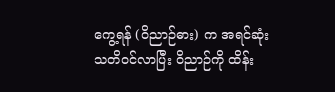ကွေ့ရန် (ဝိညာဉ်ဓား) က အရင်ဆုံး သတိဝင်လာပြီး ဝိညာဉ်ကို ထိန်း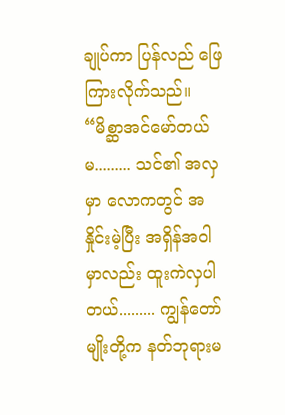ချုပ်ကာ ပြန်လည် ဖြေကြားလိုက်သည်။
“မိစ္ဆာအင်မော်တယ်မ......... သင်၏ အလှမှာ လောကတွင် အနှိုင်းမဲ့ပြီး အရှိန်အဝါမှာလည်း ထူးကဲလှပါတယ်......... ကျွန်တော်မျိုးတို့က နတ်ဘုရားမ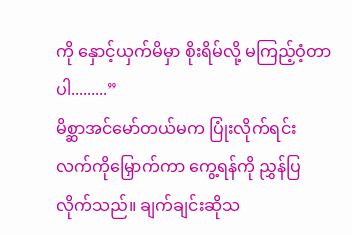ကို နှောင့်ယှက်မိမှာ စိုးရိမ်လို့ မကြည့်ဝံ့တာပါ.........”
မိစ္ဆာအင်မော်တယ်မက ပြုံးလိုက်ရင်း လက်ကိုမြှောက်ကာ ကွေ့ရန်ကို ညွှန်ပြလိုက်သည်။ ချက်ချင်းဆိုသ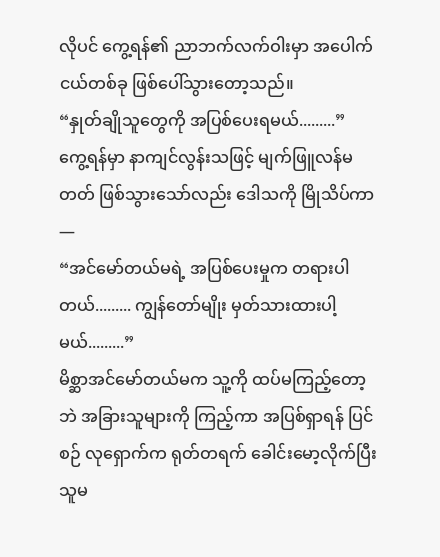လိုပင် ကွေ့ရန်၏ ညာဘက်လက်ဝါးမှာ အပေါက်ငယ်တစ်ခု ဖြစ်ပေါ်သွားတော့သည်။
“နှုတ်ချိုသူတွေကို အပြစ်ပေးရမယ်.........”
ကွေ့ရန်မှာ နာကျင်လွန်းသဖြင့် မျက်ဖြူလန်မတတ် ဖြစ်သွားသော်လည်း ဒေါသကို မြိုသိပ်ကာ—
“အင်မော်တယ်မရဲ့ အပြစ်ပေးမှုက တရားပါတယ်......... ကျွန်တော်မျိုး မှတ်သားထားပါ့မယ်.........”
မိစ္ဆာအင်မော်တယ်မက သူ့ကို ထပ်မကြည့်တော့ဘဲ အခြားသူများကို ကြည့်ကာ အပြစ်ရှာရန် ပြင်စဉ် လုရှောက်က ရုတ်တရက် ခေါင်းမော့လိုက်ပြီး သူမ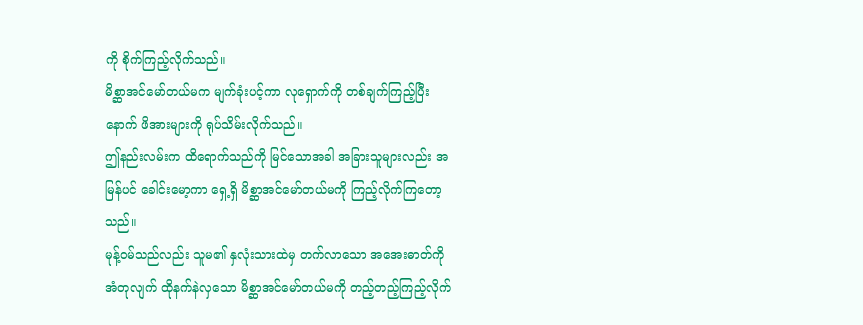ကို စိုက်ကြည့်လိုက်သည်။
မိစ္ဆာအင်မော်တယ်မက မျက်ခုံးပင့်ကာ လုရှောက်ကို တစ်ချက်ကြည့်ပြီးနောက် ဖိအားများကို ရုပ်သိမ်းလိုက်သည်။
ဤနည်းလမ်းက ထိရောက်သည်ကို မြင်သောအခါ အခြားသူများလည်း အမြန်ပင် ခေါင်းမော့ကာ ရှေ့ရှိ မိစ္ဆာအင်မော်တယ်မကို ကြည့်လိုက်ကြတော့သည်။
မုန့်ဝမ်သည်လည်း သူမ၏ နှလုံးသားထဲမှ တက်လာသော အအေးဓာတ်ကို အံတုလျက် ထိုနက်နဲလှသော မိစ္ဆာအင်မော်တယ်မကို တည့်တည့်ကြည့်လိုက်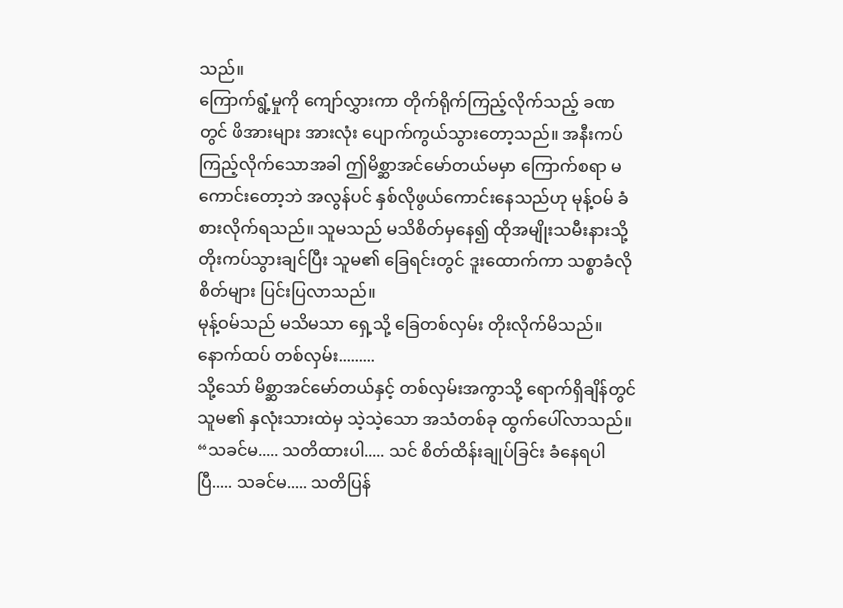သည်။
ကြောက်ရွံ့မှုကို ကျော်လွှားကာ တိုက်ရိုက်ကြည့်လိုက်သည့် ခဏတွင် ဖိအားများ အားလုံး ပျောက်ကွယ်သွားတော့သည်။ အနီးကပ်ကြည့်လိုက်သောအခါ ဤမိစ္ဆာအင်မော်တယ်မမှာ ကြောက်စရာ မကောင်းတော့ဘဲ အလွန်ပင် နှစ်လိုဖွယ်ကောင်းနေသည်ဟု မုန့်ဝမ် ခံစားလိုက်ရသည်။ သူမသည် မသိစိတ်မှနေ၍ ထိုအမျိုးသမီးနားသို့ တိုးကပ်သွားချင်ပြီး သူမ၏ ခြေရင်းတွင် ဒူးထောက်ကာ သစ္စာခံလိုစိတ်များ ပြင်းပြလာသည်။
မုန့်ဝမ်သည် မသိမသာ ရှေ့သို့ ခြေတစ်လှမ်း တိုးလိုက်မိသည်။ နောက်ထပ် တစ်လှမ်း.........
သို့သော် မိစ္ဆာအင်မော်တယ်နှင့် တစ်လှမ်းအကွာသို့ ရောက်ရှိချိန်တွင် သူမ၏ နှလုံးသားထဲမှ သဲ့သဲ့သော အသံတစ်ခု ထွက်ပေါ်လာသည်။
“သခင်မ..... သတိထားပါ..... သင် စိတ်ထိန်းချုပ်ခြင်း ခံနေရပါပြီ..... သခင်မ..... သတိပြန်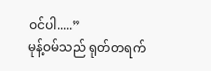ဝင်ပါ.....”
မုန့်ဝမ်သည် ရုတ်တရက်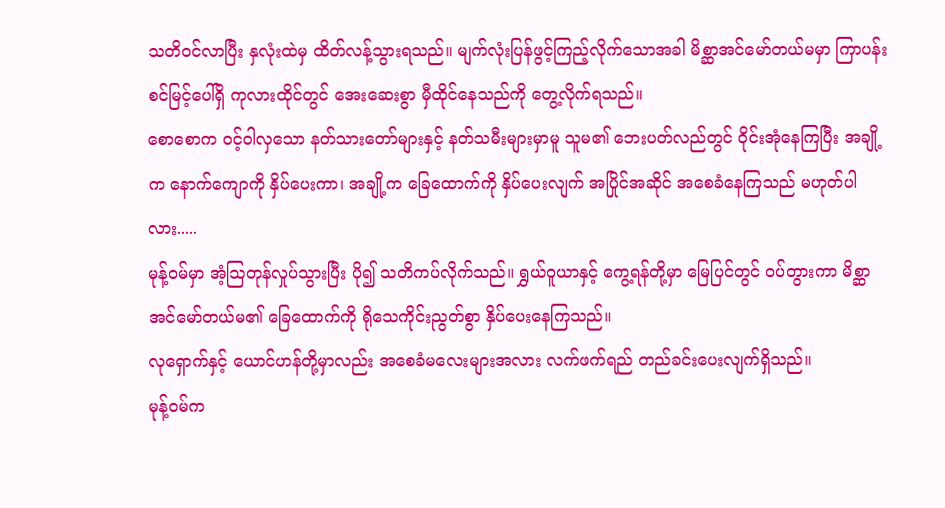သတိဝင်လာပြီး နှလုံးထဲမှ ထိတ်လန့်သွားရသည်။ မျက်လုံးပြန်ဖွင့်ကြည့်လိုက်သောအခါ မိစ္ဆာအင်မော်တယ်မမှာ ကြာပန်းစင်မြင့်ပေါ်ရှိ ကုလားထိုင်တွင် အေးဆေးစွာ မှီထိုင်နေသည်ကို တွေ့လိုက်ရသည်။
စောစောက ဝင့်ဝါလှသော နတ်သားတော်များနှင့် နတ်သမီးများမှာမူ သူမ၏ ဘေးပတ်လည်တွင် ဝိုင်းအုံနေကြပြီး အချို့က နောက်ကျောကို နှိပ်ပေးကာ၊ အချို့က ခြေထောက်ကို နှိပ်ပေးလျက် အပြိုင်အဆိုင် အစေခံနေကြသည် မဟုတ်ပါလား.....
မုန့်ဝမ်မှာ အံ့ဩတုန်လှုပ်သွားပြီး ပို၍ သတိကပ်လိုက်သည်။ ရွှယ်ဝူယာနှင့် ကွေ့ရန်တို့မှာ မြေပြင်တွင် ဝပ်တွားကာ မိစ္ဆာအင်မော်တယ်မ၏ ခြေထောက်ကို ရိုသေကိုင်းညွတ်စွာ နှိပ်ပေးနေကြသည်။
လုရှောက်နှင့် ယောင်ဟန်တို့မှာလည်း အစေခံမလေးများအလား လက်ဖက်ရည် တည်ခင်းပေးလျက်ရှိသည်။
မုန့်ဝမ်က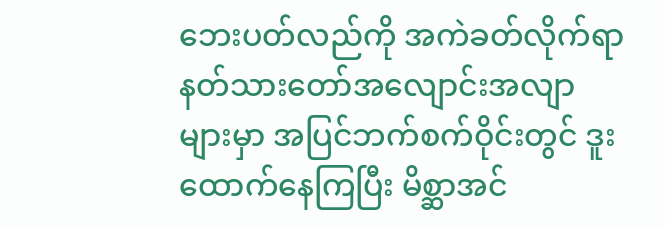ဘေးပတ်လည်ကို အကဲခတ်လိုက်ရာ နတ်သားတော်အလျောင်းအလျာများမှာ အပြင်ဘက်စက်ဝိုင်းတွင် ဒူးထောက်နေကြပြီး မိစ္ဆာအင်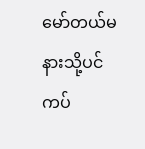မော်တယ်မနားသို့ပင် ကပ်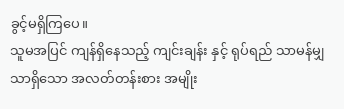ခွင့်မရှိကြပေ။
သူမအပြင် ကျန်ရှိနေသည့် ကျင်းချန်း နှင့် ရုပ်ရည် သာမန်မျှသာရှိသော အလတ်တန်းစား အမျိုး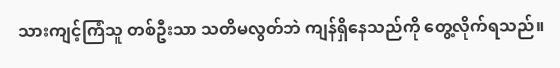သားကျင့်ကြံသူ တစ်ဦးသာ သတိမလွတ်ဘဲ ကျန်ရှိနေသည်ကို တွေ့လိုက်ရသည်။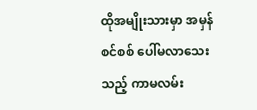ထိုအမျိုးသားမှာ အမှန်စင်စစ် ပေါ်မလာသေးသည့် ကာမလမ်း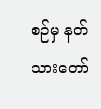စဉ်မှ နတ်သားတော်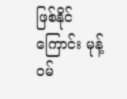ဖြစ်နိုင်ကြောင်း မုန့်ဝမ်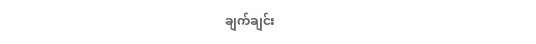ချက်ချင်း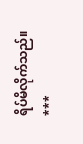ရိပ်မိလိုက်သည်။
***